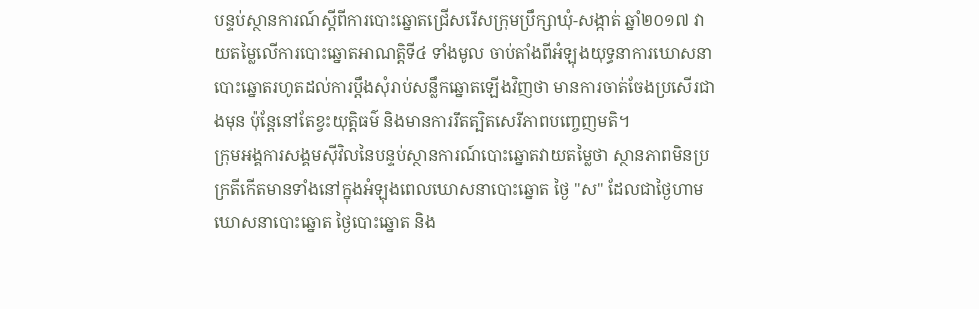បន្ទប់ស្ថានការណ៍ស្ដីពីការបោះឆ្នោតជ្រើសរើសក្រុមប្រឹក្សាឃុំ-សង្កាត់ ឆ្នាំ២០១៧ វាយតម្លៃលើការបោះឆ្នោតអាណត្តិទី៤ ទាំងមូល ចាប់តាំងពីអំឡុងយុទ្ធនាការឃោសនាបោះឆ្នោតរហូតដល់ការប្ដឹងសុំរាប់សន្លឹកឆ្នោតឡើងវិញថា មានការចាត់ចែងប្រសើរជាងមុន ប៉ុន្តែនៅតែខ្វះយុត្តិធម៌ និងមានការរឹតត្បិតសេរីភាពបញ្ចេញមតិ។
ក្រុមអង្គការសង្គមស៊ីវិលនៃបន្ទប់ស្ថានការណ៍បោះឆ្នោតវាយតម្លៃថា ស្ថានភាពមិនប្រក្រតីកើតមានទាំងនៅក្នុងអំឡុងពេលឃោសនាបោះឆ្នោត ថ្ងៃ "ស" ដែលជាថ្ងៃហាមឃោសនាបោះឆ្នោត ថ្ងៃបោះឆ្នោត និង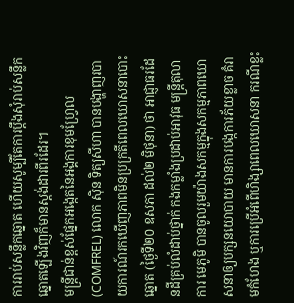ការរាប់សន្លឹកឆ្នោត ហើយសូម្បីតែការប្ដឹងសុំរាប់សន្លឹកឆ្នោតឡើងវិញក៏មានស្តង់ដារពីរដែរ។
មន្ត្រីជាន់ខ្ពស់ផ្នែកអង្កេតនៃអង្គការខុមហ្វ្រែល (COMFREL) លោក ស៊ិន ទិត្យសីហា បានបង្ហាញរបាយការណ៍រកឃើញភាពមិនប្រក្រតីពេលឃោសនាបោះឆ្នោត (ថ្ងៃទី២០ ឧសភា ដល់២ មិថុនា) ថា អាជ្ញាធរដែនដីគ្រប់លំដាប់ថ្នាក់ កងកម្លាំងប្រដាប់អាវុធ មន្ត្រីតុលាការ មេភូមិ បានចូលរួមយ៉ាងសកម្មក្នុងសកម្មភាពឃោសនាឲ្យបក្សនយោបាយ មានការបង្កការភ័យខ្លាច គំរាមកំហែង ឬការប្រើអំពើហិង្សាពេលឃោសនា ករណីខ្លះ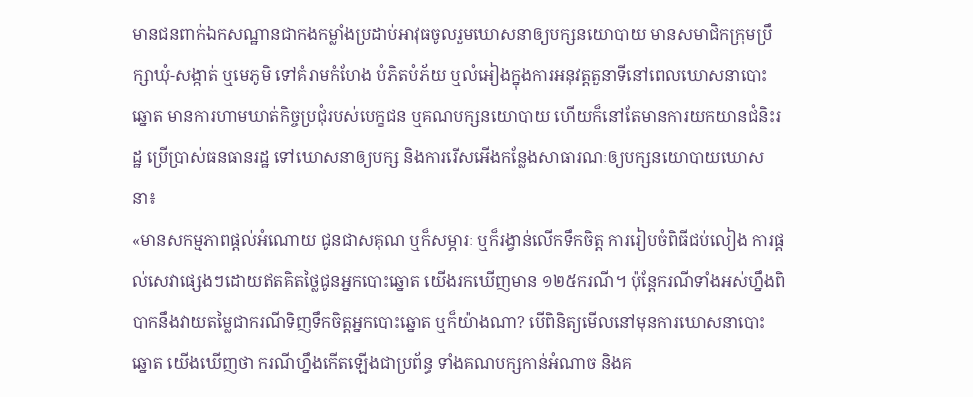មានជនពាក់ឯកសណ្ឋានជាកងកម្លាំងប្រដាប់អាវុធចូលរួមឃោសនាឲ្យបក្សនយោបាយ មានសមាជិកក្រុមប្រឹក្សាឃុំ-សង្កាត់ ឬមេភូមិ ទៅគំរាមកំហែង បំភិតបំភ័យ ឬលំអៀងក្នុងការអនុវត្តតួនាទីនៅពេលឃោសនាបោះឆ្នោត មានការហាមឃាត់កិច្ចប្រជុំរបស់បេក្ខជន ឬគណបក្សនយោបាយ ហើយក៏នៅតែមានការយកយានជំនិះរដ្ឋ ប្រើប្រាស់ធនធានរដ្ឋ ទៅឃោសនាឲ្យបក្ស និងការរើសអើងកន្លែងសាធារណៈឲ្យបក្សនយោបាយឃោសនា៖
«មានសកម្មភាពផ្ដល់អំណោយ ជូនជាសគុណ ឬក៏សម្ភារៈ ឬក៏រង្វាន់លើកទឹកចិត្ត ការរៀបចំពិធីជប់លៀង ការផ្ដល់សេវាផ្សេងៗដោយឥតគិតថ្លៃជូនអ្នកបោះឆ្នោត យើងរកឃើញមាន ១២៥ករណី។ ប៉ុន្តែករណីទាំងអស់ហ្នឹងពិបាកនឹងវាយតម្លៃជាករណីទិញទឹកចិត្តអ្នកបោះឆ្នោត ឬក៏យ៉ាងណា? បើពិនិត្យមើលនៅមុនការឃោសនាបោះឆ្នោត យើងឃើញថា ករណីហ្នឹងកើតឡើងជាប្រព័ន្ធ ទាំងគណបក្សកាន់អំណាច និងគ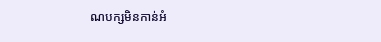ណបក្សមិនកាន់អំ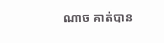ណាច គាត់បាន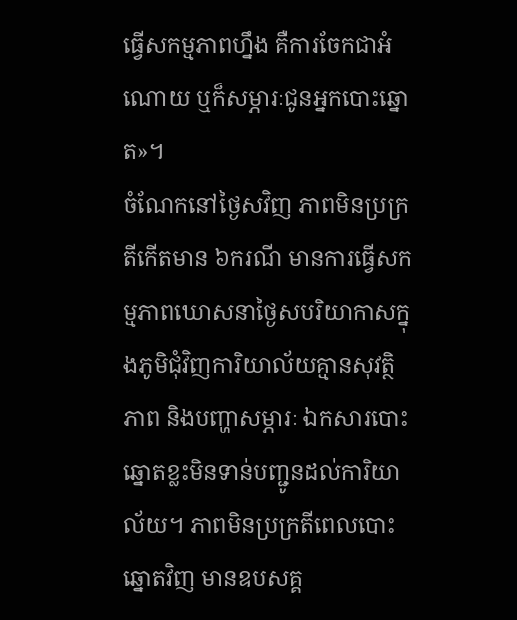ធ្វើសកម្មភាពហ្នឹង គឺការចែកជាអំណោយ ឬក៏សម្ភារៈជូនអ្នកបោះឆ្នោត»។
ចំណែកនៅថ្ងៃសវិញ ភាពមិនប្រក្រតីកើតមាន ៦ករណី មានការធ្វើសកម្មភាពឃោសនាថ្ងៃសបរិយាកាសក្នុងភូមិជុំវិញការិយាល័យគ្មានសុវត្ថិភាព និងបញ្ហាសម្ភារៈ ឯកសារបោះឆ្នោតខ្លះមិនទាន់បញ្ជូនដល់ការិយាល័យ។ ភាពមិនប្រក្រតីពេលបោះឆ្នោតវិញ មានឧបសគ្គ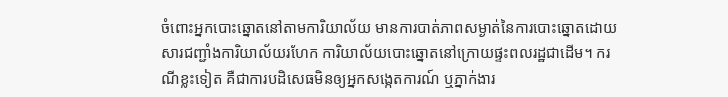ចំពោះអ្នកបោះឆ្នោតនៅតាមការិយាល័យ មានការបាត់ភាពសម្ងាត់នៃការបោះឆ្នោតដោយសារជញ្ជាំងការិយាល័យរហែក ការិយាល័យបោះឆ្នោតនៅក្រោយផ្ទះពលរដ្ឋជាដើម។ ករណីខ្លះទៀត គឺជាការបដិសេធមិនឲ្យអ្នកសង្កេតការណ៍ ឬភ្នាក់ងារ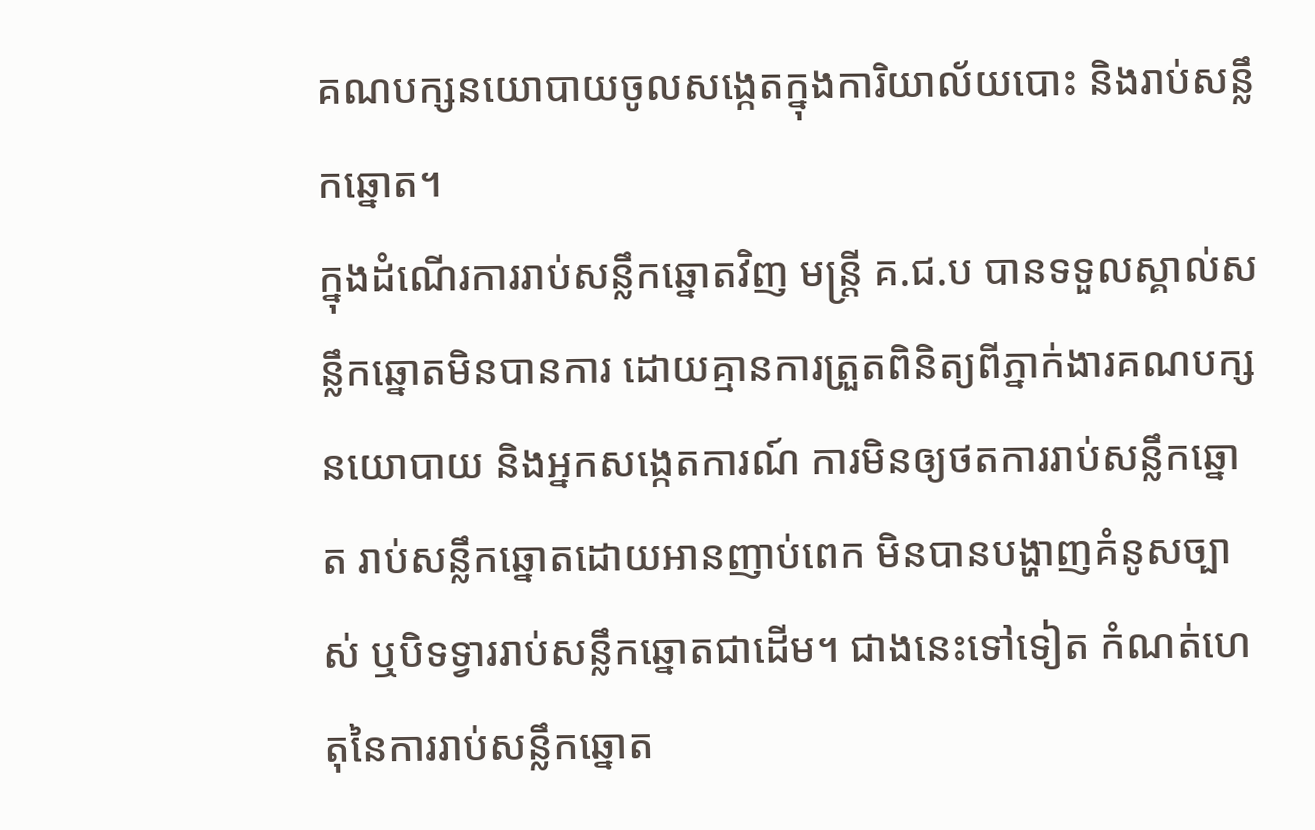គណបក្សនយោបាយចូលសង្កេតក្នុងការិយាល័យបោះ និងរាប់សន្លឹកឆ្នោត។
ក្នុងដំណើរការរាប់សន្លឹកឆ្នោតវិញ មន្ត្រី គ.ជ.ប បានទទួលស្គាល់សន្លឹកឆ្នោតមិនបានការ ដោយគ្មានការត្រួតពិនិត្យពីភ្នាក់ងារគណបក្សនយោបាយ និងអ្នកសង្កេតការណ៍ ការមិនឲ្យថតការរាប់សន្លឹកឆ្នោត រាប់សន្លឹកឆ្នោតដោយអានញាប់ពេក មិនបានបង្ហាញគំនូសច្បាស់ ឬបិទទ្វាររាប់សន្លឹកឆ្នោតជាដើម។ ជាងនេះទៅទៀត កំណត់ហេតុនៃការរាប់សន្លឹកឆ្នោត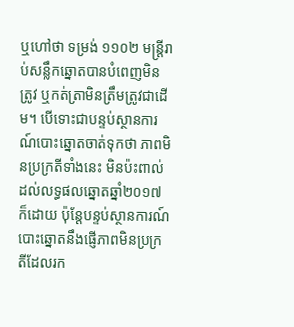ឬហៅថា ទម្រង់ ១១០២ មន្ត្រីរាប់សន្លឹកឆ្នោតបានបំពេញមិនត្រូវ ឬកត់ត្រាមិនត្រឹមត្រូវជាដើម។ បើទោះជាបន្ទប់ស្ថានការណ៍បោះឆ្នោតចាត់ទុកថា ភាពមិនប្រក្រតីទាំងនេះ មិនប៉ះពាល់ដល់លទ្ធផលឆ្នោតឆ្នាំ២០១៧ ក៏ដោយ ប៉ុន្តែបន្ទប់ស្ថានការណ៍បោះឆ្នោតនឹងផ្ញើភាពមិនប្រក្រតីដែលរក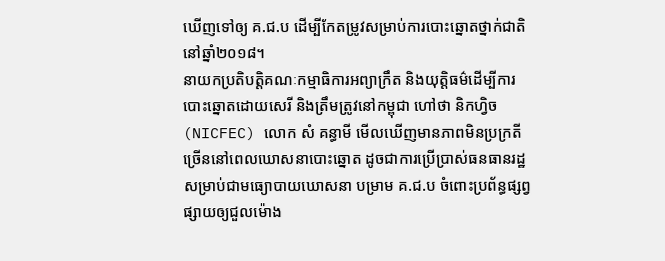ឃើញទៅឲ្យ គ.ជ.ប ដើម្បីកែតម្រូវសម្រាប់ការបោះឆ្នោតថ្នាក់ជាតិនៅឆ្នាំ២០១៨។
នាយកប្រតិបត្តិគណៈកម្មាធិការអព្យាក្រឹត និងយុត្តិធម៌ដើម្បីការបោះឆ្នោតដោយសេរី និងត្រឹមត្រូវនៅកម្ពុជា ហៅថា និកហ្វិច (NICFEC) លោក សំ គន្ធាមី មើលឃើញមានភាពមិនប្រក្រតីច្រើននៅពេលឃោសនាបោះឆ្នោត ដូចជាការប្រើប្រាស់ធនធានរដ្ឋសម្រាប់ជាមធ្យោបាយឃោសនា បម្រាម គ.ជ.ប ចំពោះប្រព័ន្ធផ្សព្វផ្សាយឲ្យជួលម៉ោង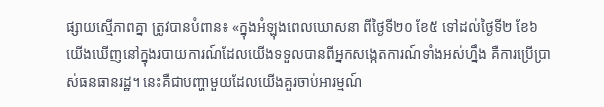ផ្សាយស្មើភាពគ្នា ត្រូវបានបំពាន៖ «ក្នុងអំឡុងពេលឃោសនា ពីថ្ងៃទី២០ ខែ៥ ទៅដល់ថ្ងៃទី២ ខែ៦ យើងឃើញនៅក្នុងរបាយការណ៍ដែលយើងទទួលបានពីអ្នកសង្កេតការណ៍ទាំងអស់ហ្នឹង គឺការប្រើប្រាស់ធនធានរដ្ឋ។ នេះគឺជាបញ្ហាមួយដែលយើងគួរចាប់អារម្មណ៍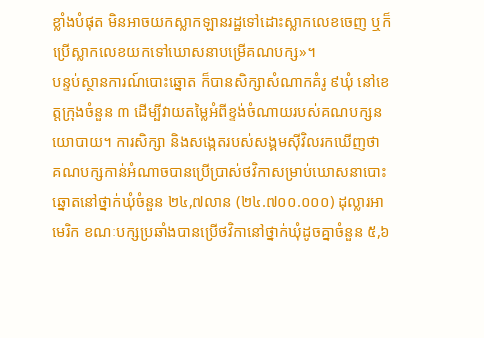ខ្លាំងបំផុត មិនអាចយកស្លាកឡានរដ្ឋទៅដោះស្លាកលេខចេញ ឬក៏ប្រើស្លាកលេខយកទៅឃោសនាបម្រើគណបក្ស»។
បន្ទប់ស្ថានការណ៍បោះឆ្នោត ក៏បានសិក្សាសំណាកគំរូ ៩ឃុំ នៅខេត្តក្រុងចំនួន ៣ ដើម្បីវាយតម្លៃអំពីខ្ទង់ចំណាយរបស់គណបក្សនយោបាយ។ ការសិក្សា និងសង្កេតរបស់សង្គមស៊ីវិលរកឃើញថា គណបក្សកាន់អំណាចបានប្រើប្រាស់ថវិកាសម្រាប់ឃោសនាបោះឆ្នោតនៅថ្នាក់ឃុំចំនួន ២៤,៧លាន (២៤.៧០០.០០០) ដុល្លារអាមេរិក ខណៈបក្សប្រឆាំងបានប្រើថវិកានៅថ្នាក់ឃុំដូចគ្នាចំនួន ៥,៦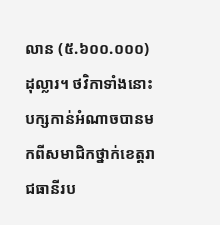លាន (៥.៦០០.០០០) ដុល្លារ។ ថវិកាទាំងនោះបក្សកាន់អំណាចបានមកពីសមាជិកថ្នាក់ខេត្តរាជធានីរប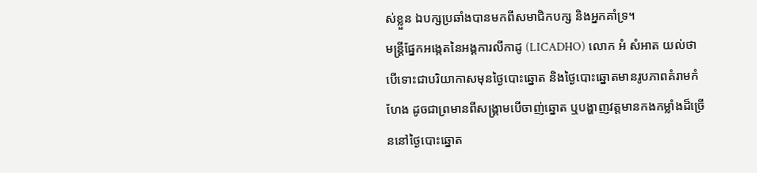ស់ខ្លួន ឯបក្សប្រឆាំងបានមកពីសមាជិកបក្ស និងអ្នកគាំទ្រ។
មន្ត្រីផ្នែកអង្កេតនៃអង្គការលីកាដូ (LICADHO) លោក អំ សំអាត យល់ថា បើទោះជាបរិយាកាសមុនថ្ងៃបោះឆ្នោត និងថ្ងៃបោះឆ្នោតមានរូបភាពគំរាមកំហែង ដូចជាព្រមានពីសង្គ្រាមបើចាញ់ឆ្នោត ឬបង្ហាញវត្តមានកងកម្លាំងដ៏ច្រើននៅថ្ងៃបោះឆ្នោត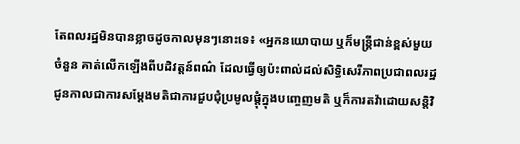តែពលរដ្ឋមិនបានខ្លាចដូចកាលមុនៗនោះទេ៖ «អ្នកនយោបាយ ឬក៏មន្ត្រីជាន់ខ្ពស់មួយចំនួន គាត់លើកឡើងពីបដិវត្តន៍ពណ៌ ដែលធ្វើឲ្យប៉ះពាល់ដល់សិទ្ធិសេរីភាពប្រជាពលរដ្ឋ ជូនកាលជាការសម្ដែងមតិជាការជួបជុំប្រមូលផ្ដុំក្នុងបញ្ចេញមតិ ឬក៏ការតវ៉ាដោយសន្តិវិ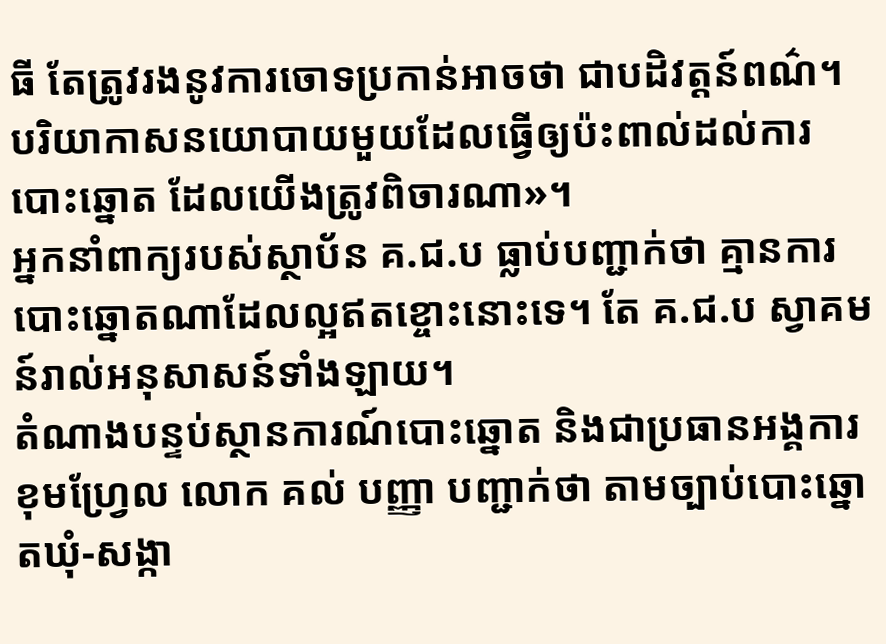ធី តែត្រូវរងនូវការចោទប្រកាន់អាចថា ជាបដិវត្តន៍ពណ៌។ បរិយាកាសនយោបាយមួយដែលធ្វើឲ្យប៉ះពាល់ដល់ការបោះឆ្នោត ដែលយើងត្រូវពិចារណា»។
អ្នកនាំពាក្យរបស់ស្ថាប័ន គ.ជ.ប ធ្លាប់បញ្ជាក់ថា គ្មានការបោះឆ្នោតណាដែលល្អឥតខ្ចោះនោះទេ។ តែ គ.ជ.ប ស្វាគមន៍រាល់អនុសាសន៍ទាំងឡាយ។
តំណាងបន្ទប់ស្ថានការណ៍បោះឆ្នោត និងជាប្រធានអង្គការខុមហ្វ្រែល លោក គល់ បញ្ញា បញ្ជាក់ថា តាមច្បាប់បោះឆ្នោតឃុំ-សង្កា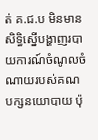ត់ គ.ជ.ប មិនមានសិទ្ធិស្នើបង្ហាញរបាយការណ៍ចំណូលចំណាយរបស់គណបក្សនយោបាយ ប៉ុ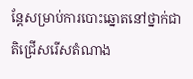ន្តែសម្រាប់ការបោះឆ្នោតនៅថ្នាក់ជាតិជ្រើសរើសតំណាង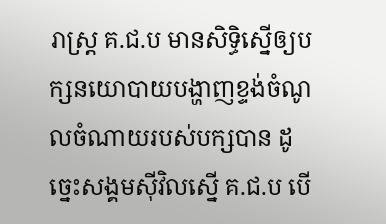រាស្ត្រ គ.ជ.ប មានសិទ្ធិស្នើឲ្យបក្សនយោបាយបង្ហាញខ្ទង់ចំណូលចំណាយរបស់បក្សបាន ដូច្នេះសង្គមស៊ីវិលស្នើ គ.ជ.ប បើ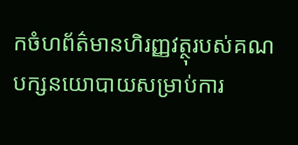កចំហព័ត៌មានហិរញ្ញវត្ថុរបស់គណបក្សនយោបាយសម្រាប់ការ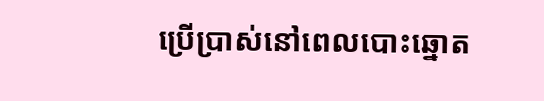ប្រើប្រាស់នៅពេលបោះឆ្នោត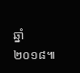ឆ្នាំ២០១៨៕